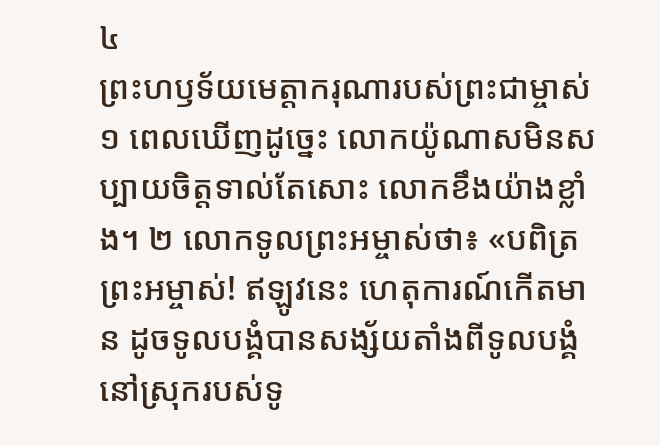៤
ព្រះហឫទ័យមេត្តាករុណារបស់ព្រះជាម្ចាស់
១ ពេលឃើញដូច្នេះ លោកយ៉ូណាសមិនសប្បាយចិត្តទាល់តែសោះ លោកខឹងយ៉ាងខ្លាំង។ ២ លោកទូលព្រះអម្ចាស់ថា៖ «បពិត្រព្រះអម្ចាស់! ឥឡូវនេះ ហេតុការណ៍កើតមាន ដូចទូលបង្គំបានសង្ស័យតាំងពីទូលបង្គំនៅស្រុករបស់ទូ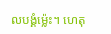លបង្គំម៉្លេះ។ ហេតុ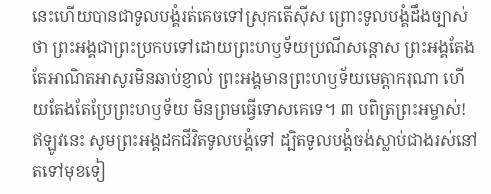នេះហើយបានជាទូលបង្គំរត់គេចទៅស្រុកតើស៊ីស ព្រោះទូលបង្គំដឹងច្បាស់ថា ព្រះអង្គជាព្រះប្រកបទៅដោយព្រះហឫទ័យប្រណីសន្ដោស ព្រះអង្គតែងតែអាណិតអាសូរមិនឆាប់ខ្ញាល់ ព្រះអង្គមានព្រះហឫទ័យមេត្តាករុណា ហើយតែងតែប្រែព្រះហឫទ័យ មិនព្រមធ្វើទោសគេទេ។ ៣ បពិត្រព្រះអម្ចាស់! ឥឡូវនេះ សូមព្រះអង្គដកជីវិតទូលបង្គំទៅ ដ្បិតទូលបង្គំចង់ស្លាប់ជាងរស់នៅតទៅមុខទៀ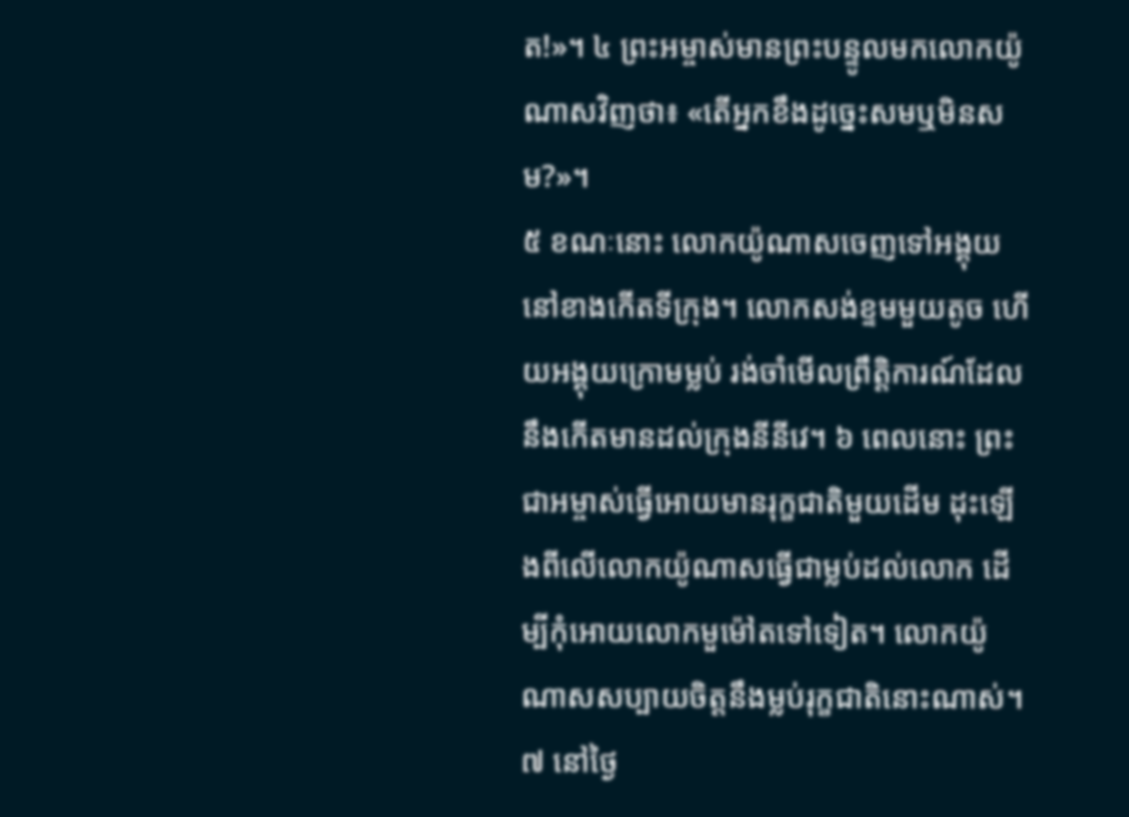ត!»។ ៤ ព្រះអម្ចាស់មានព្រះបន្ទូលមកលោកយ៉ូណាសវិញថា៖ «តើអ្នកខឹងដូច្នេះសមឬមិនសម?»។
៥ ខណៈនោះ លោកយ៉ូណាសចេញទៅអង្គុយនៅខាងកើតទីក្រុង។ លោកសង់ខ្ទមមួយតូច ហើយអង្គុយក្រោមម្លប់ រង់ចាំមើលព្រឹត្តិការណ៍ដែលនឹងកើតមានដល់ក្រុងនីនីវេ។ ៦ ពេលនោះ ព្រះជាអម្ចាស់ធ្វើអោយមានរុក្ខជាតិមួយដើម ដុះឡើងពីលើលោកយ៉ូណាសធ្វើជាម្លប់ដល់លោក ដើម្បីកុំអោយលោកមួម៉ៅតទៅទៀត។ លោកយ៉ូណាសសប្បាយចិត្តនឹងម្លប់រុក្ខជាតិនោះណាស់។ ៧ នៅថ្ងៃ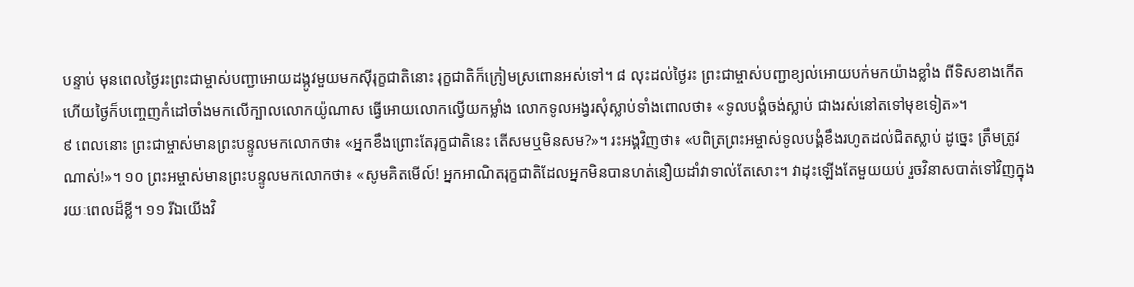បន្ទាប់ មុនពេលថ្ងៃរះព្រះជាម្ចាស់បញ្ជាអោយដង្កូវមួយមកស៊ីរុក្ខជាតិនោះ រុក្ខជាតិក៏ក្រៀមស្រពោនអស់ទៅ។ ៨ លុះដល់ថ្ងៃរះ ព្រះជាម្ចាស់បញ្ជាខ្យល់អោយបក់មកយ៉ាងខ្លាំង ពីទិសខាងកើត ហើយថ្ងៃក៏បញ្ចេញកំដៅចាំងមកលើក្បាលលោកយ៉ូណាស ធ្វើអោយលោកល្វើយកម្លាំង លោកទូលអង្វរសុំស្លាប់ទាំងពោលថា៖ «ទូលបង្គំចង់ស្លាប់ ជាងរស់នៅតទៅមុខទៀត»។
៩ ពេលនោះ ព្រះជាម្ចាស់មានព្រះបន្ទូលមកលោកថា៖ «អ្នកខឹងព្រោះតែរុក្ខជាតិនេះ តើសមឬមិនសម?»។ រះអង្គវិញថា៖ «បពិត្រព្រះអម្ចាស់ទូលបង្គំខឹងរហូតដល់ជិតស្លាប់ ដូច្នេះ ត្រឹមត្រូវណាស់!»។ ១០ ព្រះអម្ចាស់មានព្រះបន្ទូលមកលោកថា៖ «សូមគិតមើល៍! អ្នកអាណិតរុក្ខជាតិដែលអ្នកមិនបានហត់នឿយដាំវាទាល់តែសោះ។ វាដុះឡើងតែមួយយប់ រួចវិនាសបាត់ទៅវិញក្នុងរយៈពេលដ៏ខ្លី។ ១១ រីឯយើងវិ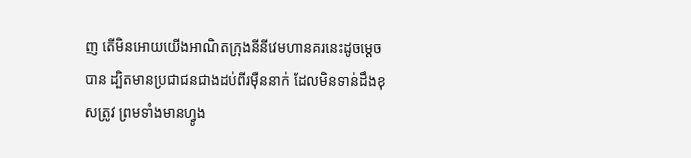ញ តើមិនអោយយើងអាណិតក្រុងនីនីវេមហានគរនេះដូចម្ដេចបាន ដ្បិតមានប្រជាជនជាងដប់ពីរម៉ឺននាក់ ដែលមិនទាន់ដឹងខុសត្រូវ ព្រមទាំងមានហ្វូង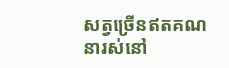សត្វច្រើនឥតគណនារស់នៅ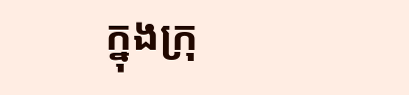ក្នុងក្រុ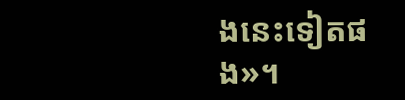ងនេះទៀតផង»។